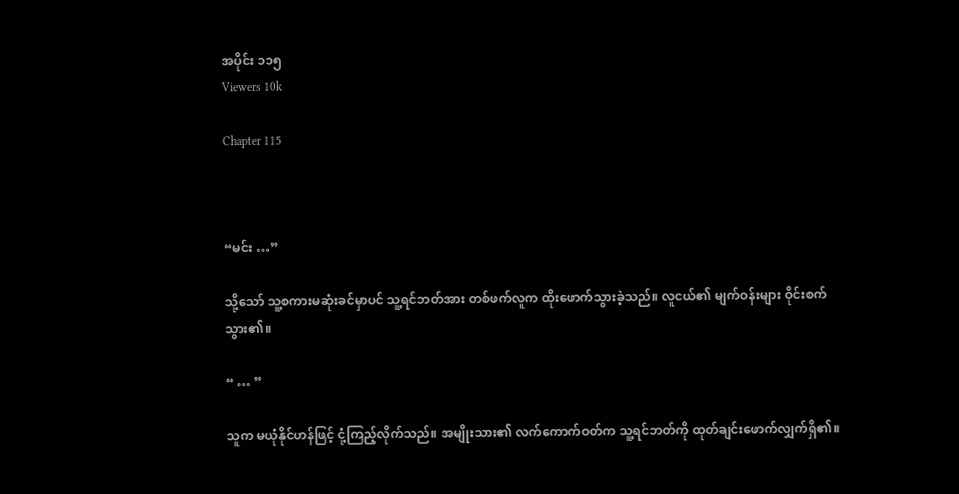အပိုင်း ၁၁၅
Viewers 10k

Chapter 115



“မင်း …”

သို့သော် သူ့စကားမဆုံးခင်မှာပင် သူ့ရင်ဘတ်အား တစ်ဖက်လူက ထိုးဖောက်သွားခဲ့သည်။ လူငယ်၏ မျက်ဝန်းများ ဝိုင်းစက်သွား၏။

“ … ”

သူက မယုံနိုင်ဟန်ဖြင့် ငုံ့ကြည့်လိုက်သည်။ အမျိုးသား၏ လက်ကောက်ဝတ်က သူ့ရင်ဘတ်ကို ထုတ်ချင်းဖောက်လျှက်ရှိ၏။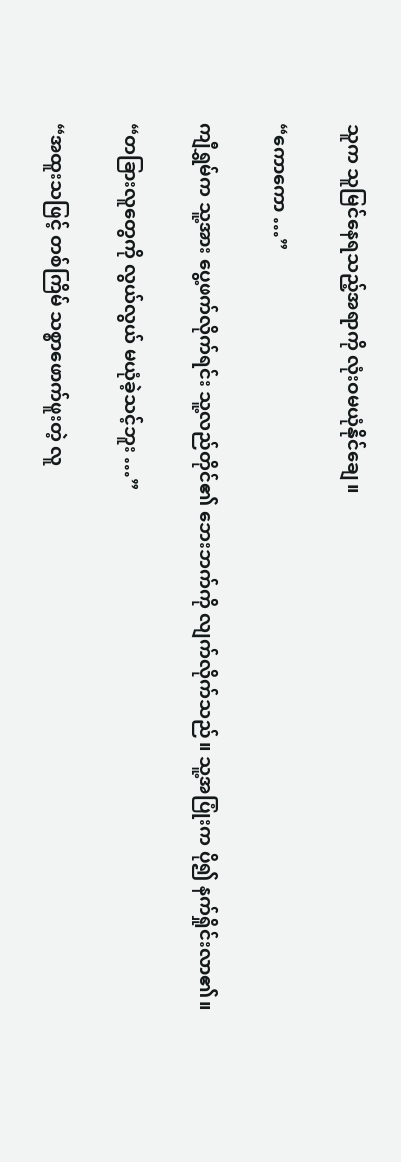သူက သူမြင်နေရသည့်အရာကို လုံးဝမယုံနိုင်ချေ။

“ကောကော …”

ကျီရွှမ်က သူ့အား ပွေ့ဖက်လိုက်ရင်း သူ့လည်တိုင်၏ ဘေးဘက်ကို လျက်လိုက်သည်။ သူ့အပြုံးက ပို၍ နက်ရှိုင်းလာ၏။

“တခြားလူတွေကို လွယ်လွယ် မယုံခဲ့သင့်ဘူး …”

“အထူးသဖြင့် တစ်ကြိမ် သစ္စာဖောက်ဖူးတဲ့ လူ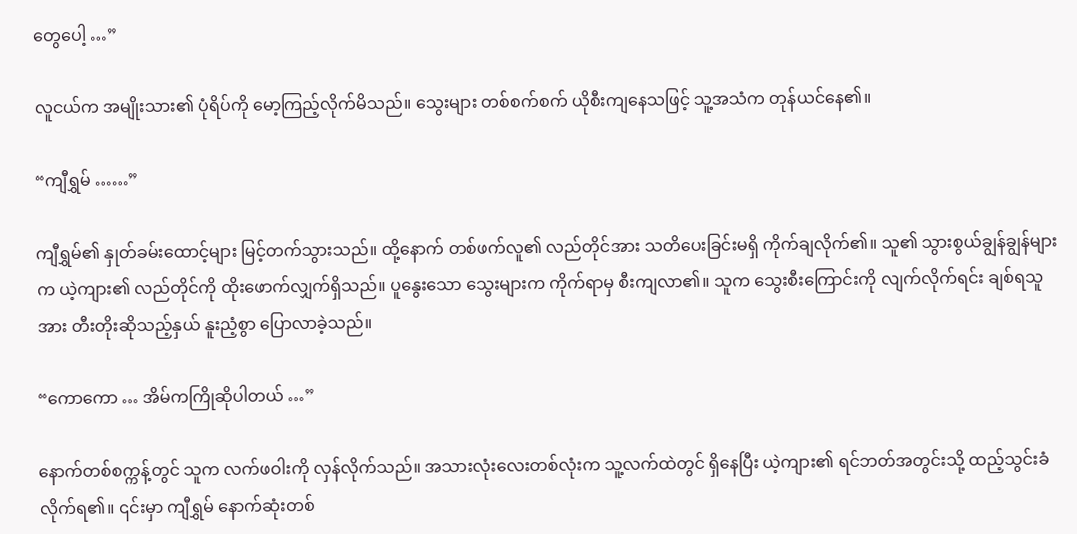တွေပေါ့ …”

လူငယ်က အမျိုးသား၏ ပုံရိပ်ကို မော့ကြည့်လိုက်မိသည်။ သွေးများ တစ်စက်စက် ယိုစီးကျနေသဖြင့် သူ့အသံက တုန်ယင်နေ၏။

“ကျီရွှမ် ……”

ကျီရွှမ်၏ နှုတ်ခမ်းထောင့်များ မြင့်တက်သွားသည်။ ထို့နောက် တစ်ဖက်လူ၏ လည်တိုင်အား သတိပေးခြင်းမရှိ ကိုက်ချလိုက်၏။ သူ၏ သွားစွယ်ချွန်ချွန်များက ယဲ့ကျား၏ လည်တိုင်ကို ထိုးဖောက်လျှက်ရှိသည်။ ပူနွေးသော သွေးများက ကိုက်ရာမှ စီးကျလာ၏။ သူက သွေးစီးကြောင်းကို လျက်လိုက်ရင်း ချစ်ရသူအား တီးတိုးဆိုသည့်နှယ် နူးညံ့စွာ ပြောလာခဲ့သည်။

“ကောကော … အိမ်ကကြိုဆိုပါတယ် …”

နောက်တစ်စက္ကန့်တွင် သူက လက်ဖဝါးကို လှန်လိုက်သည်။ အသားလုံးလေးတစ်လုံးက သူ့လက်ထဲတွင် ရှိနေပြီး ယဲ့ကျား၏ ရင်ဘတ်အတွင်းသို့ ထည့်သွင်းခံလိုက်ရ၏။ ၎င်းမှာ ကျီရွှမ် နောက်ဆုံးတစ်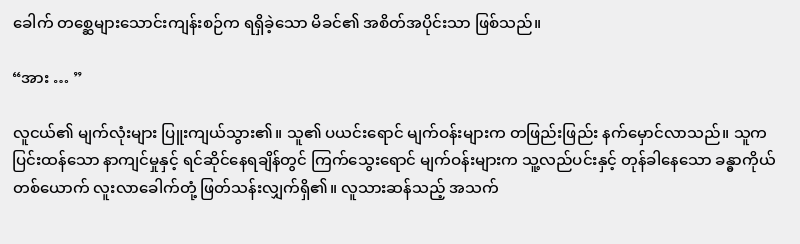ခေါက် တစ္ဆေများသောင်းကျန်းစဉ်က ရရှိခဲ့သော မိခင်၏ အစိတ်အပိုင်းသာ ဖြစ်သည်။

“အား … ”

လူငယ်၏ မျက်လုံးများ ပြူးကျယ်သွား၏။ သူ၏ ပယင်းရောင် မျက်ဝန်းများက တဖြည်းဖြည်း နက်မှောင်လာသည်။ သူက ပြင်းထန်သော နာကျင်မှုနှင့် ရင်ဆိုင်နေရချိန်တွင် ကြက်သွေးရောင် မျက်ဝန်းများက သူ့လည်ပင်းနှင့် တုန်ခါနေသော ခန္ဓာကိုယ်တစ်ယောက် လူးလာခေါက်တုံ့ ဖြတ်သန်းလျှက်ရှိ၏။ လူသားဆန်သည့် အသက်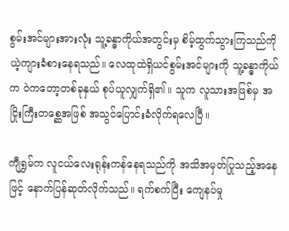စွမ်းအင်များအားလုံး သူ့ခန္ဓာကိုယ်အတွင်းမှ စိမ့်ထွက်သွားကြသည်ကို ယဲ့ကျားခံစားနေရသည်။ လေထုထဲရှိယင်စွမ်းအင်များကို သူ့ခန္ဓာကိုယ်က ဝဲကတော့တစ်ခုနှယ် စုပ်ယူလျှက်ရှိ၏။ သူက လူသားအဖြစ်မှ အငြိုးကြီးတစ္ဆေအဖြစ် အသွင်ပြောင်းခံလိုက်ရလေပြီ။

ကျီရွှမ်က လူငယ်လေးရုန်းကန်နေရသည်ကို အသိအမှတ်ပြုသည့်အနေဖြင့် နောက်ပြန်ဆုတ်လိုက်သည်။ ရက်စက်ပြီး ကျေနပ်မှု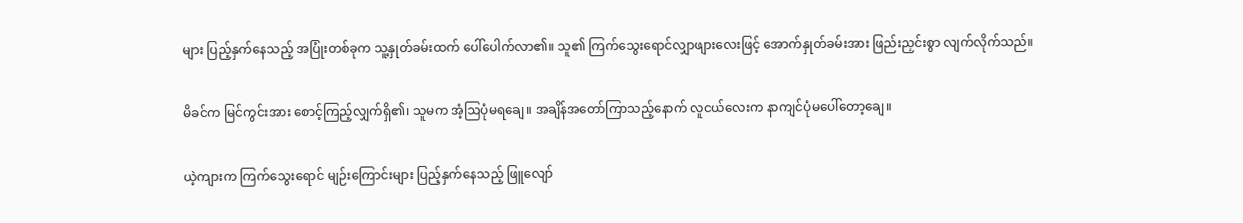များ ပြည့်နှက်နေသည့် အပြုံးတစ်ခုက သူ့နှုတ်ခမ်းထက် ပေါ်ပေါက်လာ၏။ သူ၏ ကြက်သွေးရောင်လျှာဖျားလေးဖြင့် အောက်နှုတ်ခမ်းအား ဖြည်းညှင်းစွာ လျက်လိုက်သည်။

မိခင်က မြင်ကွင်းအား စောင့်ကြည့်လျှက်ရှိ၏၊ သူမက အံ့ဩပုံမရချေ။ အချိန်အတော်ကြာသည့်နောက် လူငယ်လေးက နာကျင်ပုံမပေါ်တော့ချေ။

ယဲ့ကျားက ကြက်သွေးရောင် မျဉ်းကြောင်းများ ပြည့်နှက်နေသည့် ဖြူလျော်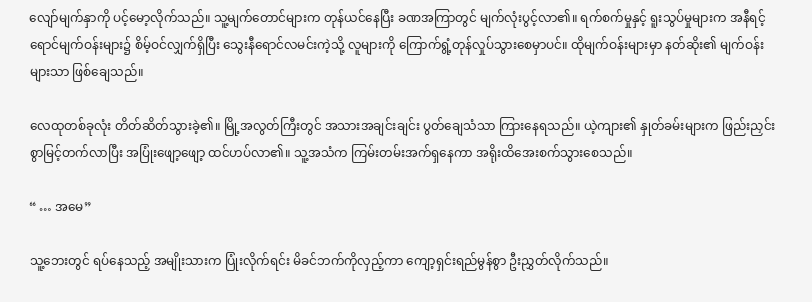လျော်မျက်နှာကို ပင့်မော့လိုက်သည်။ သူ့မျက်တောင်များက တုန်ယင်နေပြီး ခဏအကြာတွင် မျက်လုံးပွင့်လာ၏။ ရက်စက်မှုနှင့် ရူးသွပ်မှုများက အနီရင့်ရောင်မျက်ဝန်းများ၌ စိမ့်ဝင်လျှက်ရှိပြီး သွေးနီရောင်လမင်းကဲ့သို့ လူများကို ကြောက်ရွံ့တုန်လှုပ်သွားစေမှာပင်။ ထိုမျက်ဝန်းများမှာ နတ်ဆိုး၏ မျက်ဝန်းများသာ ဖြစ်ချေသည်။

လေထုတစ်ခုလုံး တိတ်ဆိတ်သွားခဲ့၏။ မြို့အလွတ်ကြီးတွင် အသားအချင်းချင်း ပွတ်ချေသံသာ ကြားနေရသည်။ ယဲ့ကျား၏ နှုတ်ခမ်းများက ဖြည်းညှင်းစွာမြင့်တက်လာပြီး အပြုံးဖျော့ဖျော့ ထင်ဟပ်လာ၏။ သူ့အသံက ကြမ်းတမ်းအက်ရှနေကာ အရိုးထိအေးစက်သွားစေသည်။

“ … အမေ”

သူ့ဘေးတွင် ရပ်နေသည့် အမျိုးသားက ပြုံးလိုက်ရင်း မိခင်ဘက်ကိုလှည့်ကာ ကျော့ရှင်းရည်မွန်စွာ ဦးညွှတ်လိုက်သည်။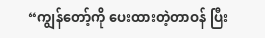“ကျွန်တော့်ကို ပေးထားတဲ့တာဝန် ပြီး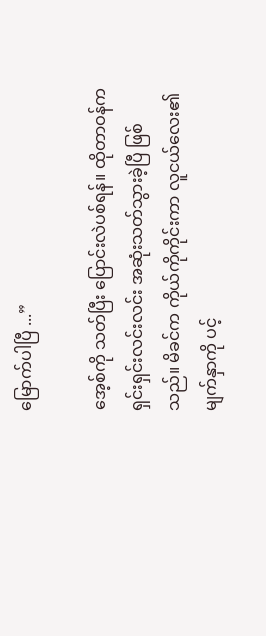မြောက်ပါပြီ ...”

အေ့စ်ကို သတ်ပြီး ပြောင်းလဲပစ်ရန်။ ထိုတာဝန်က ရှင်းရှင်းလင်းလင်း အဆုံးသတ်သွားခဲ့ပြီ ဖြစ်သည်။ မိခင်က ကိုယ်ကိုကိုင်းကာ လူငယ်လေး၏ မျက်နှာကို ပင့်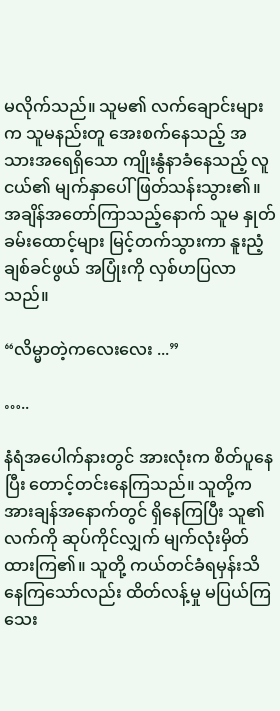မလိုက်သည်။ သူမ၏ လက်ချောင်းများက သူမနည်းတူ အေးစက်နေသည့် အသားအရေရှိသော ကျိုးနွံနာခံနေသည့် လူငယ်၏ မျက်နှာပေါ် ဖြတ်သန်းသွား၏။ အချိန်အတော်ကြာသည့်နောက် သူမ နှုတ်ခမ်းထောင့်များ မြင့်တက်သွားကာ နူးညံ့ချစ်ခင်ဖွယ် အပြုံးကို လှစ်ဟပြလာသည်။

“လိမ္မာတဲ့ကလေးလေး ...”

…..

နံရံအပေါက်နားတွင် အားလုံးက စိတ်ပူနေပြီး တောင့်တင်းနေကြသည်။ သူတို့က အားချန်အနောက်တွင် ရှိနေကြပြီး သူ၏ လက်ကို ဆုပ်ကိုင်လျှက် မျက်လုံးမှိတ်ထားကြ၏။ သူတို့ ကယ်တင်ခံရမှန်းသိနေကြသော်လည်း ထိတ်လန့်မှု မပြယ်ကြသေး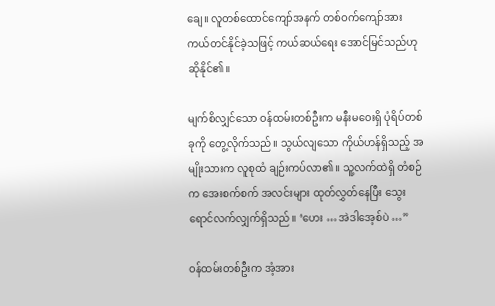ချေ။ လူတစ်ထောင်ကျော်အနက် တစ်ဝက်ကျော်အား ကယ်တင်နိုင်ခဲ့သဖြင့် ကယ်ဆယ်ရေး အောင်မြင်သည်ဟု ဆိုနိုင်၏။

မျက်စိလျှင်သော ဝန်ထမ်းတစ်ဦးက မနီးမဝေးရှိ ပုံရိပ်တစ်ခုကို တွေ့လိုက်သည်။ သွယ်လျသော ကိုယ်ဟန်ရှိသည့် အမျိုးသားက လူစုထံ ချဉ်းကပ်လာ၏။ သူ့လက်ထဲရှိ တံစဉ်က အေးစက်စက် အလင်းများ ထုတ်လွှတ်နေပြီး သွေးရောင်လက်လျှက်ရှိသည်။ ‘ဟေး … အဲဒါအေ့စ်ပဲ …”

ဝန်ထမ်းတစ်ဦးက အံ့အား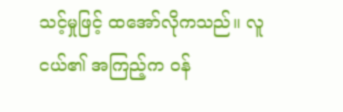သင့်မှုဖြင့် ထအော်လိုကသည်။ လူငယ်၏ အကြည့်က ဝန်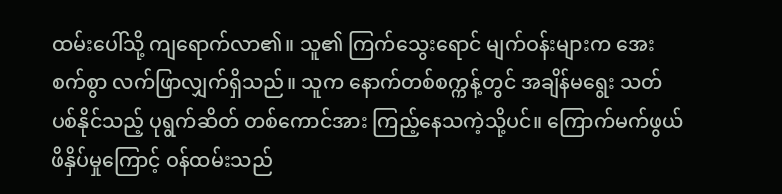ထမ်းပေါ်သို့ ကျရောက်လာ၏။ သူ၏ ကြက်သွေးရောင် မျက်ဝန်းများက အေးစက်စွာ လက်ဖြာလျှက်ရှိသည်။ သူက နောက်တစ်စက္ကန့်တွင် အချိန်မရွေး သတ်ပစ်နိုင်သည့် ပုရွက်ဆိတ် တစ်ကောင်အား ကြည့်နေသကဲ့သို့ပင်။ ကြောက်မက်ဖွယ် ဖိနှိပ်မှုကြောင့် ဝန်ထမ်းသည်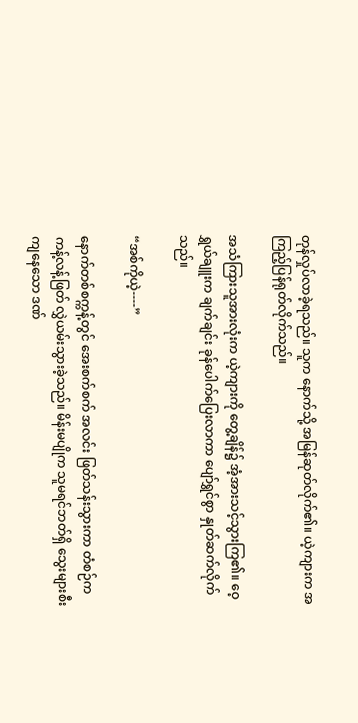တုန်လှုပ်လာခဲ့ရသည်။ သူက နောက်သို့ အမြန်ဆုတ်လိုက်၏။ ယဲ့ကျားက အကြည့်ပြန်ရုတ်လိုက်သည်။

အသံကြားသူအားလုံးက ယဲ့ကျားကို တွေ့ချိန်၌ အံ့အားသင့်သွားကြ၏။ ဝေ့ရွှယ်ချူးက ချက်ချင်း ခုန်ပေါက်ပြေးလာကာ ပျော်ရွှင်စွာ နှုတ်ဆက်လိုက်သည်။

“အစ်ကိုယဲ့----”

နောက်တစ်စက္ကန့်တွင် အေးစက်စက် အလင်း ဖြတ်သန်းသွားကာ တံစဉ်က ကန့်လန့်ဖြတ် လွှဲယမ်းသွားခဲ့သည်။ မိန်းမပျိုက သူမရင်ဘတ်ရှိ သွေးများစီးကျနေသော ဒဏ်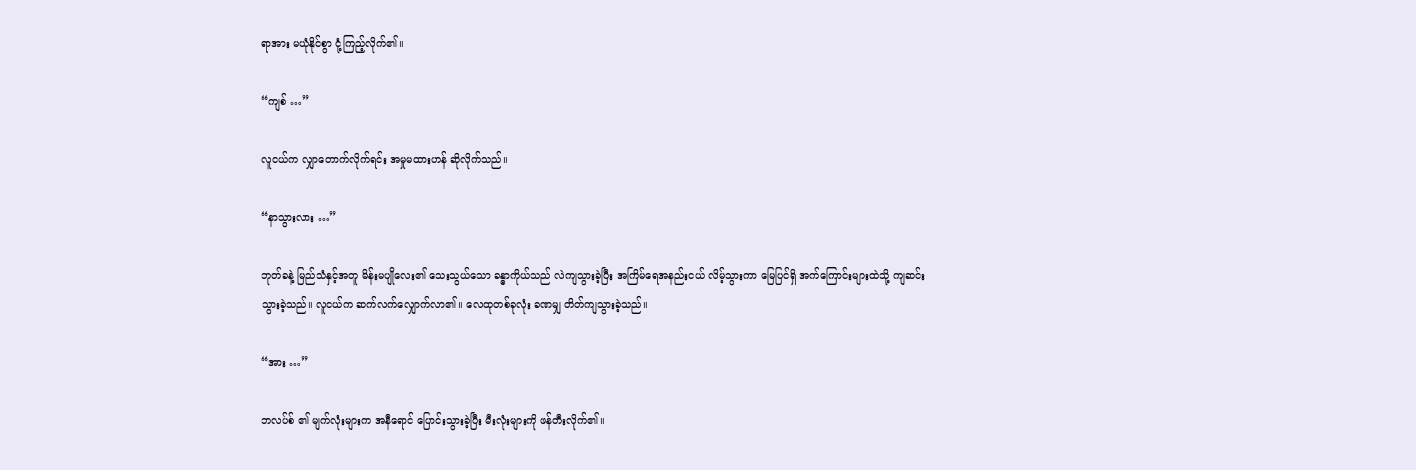ရာအား မယုံနိုင်စွာ ငုံ့ကြည့်လိုက်၏။

“ကျစ် …”

လူငယ်က လျှာတောက်လိုက်ရင်း အမှုမထားဟန် ဆိုလိုက်သည်။

“နာသွားလား …”

ဘုတ်ခနဲ့ မြည်သံနှင့်အတူ မိန်းမပျိုလေး၏ သေးသွယ်သော ခန္ဓာကိုယ်သည် လဲကျသွားခဲ့ပြီး အကြိမ်ရေအနည်းငယ် လိမ့်သွားကာ မြေပြင်ရှိ အက်ကြောင်းများထဲသို့ ကျဆင်းသွားခဲ့သည်။ လူငယ်က ဆက်လက်လျှောက်လာ၏။ လေထုတစ်ခုလုံး ခဏမျှ တိတ်ကျသွားခဲ့သည်။

“အား …”

ဘလပ်စ် ၏ မျက်လုံးများက အနီရောင် ပြောင်းသွားခဲ့ပြီး မီးလုံးများကို ဖန်တီးလိုက်၏။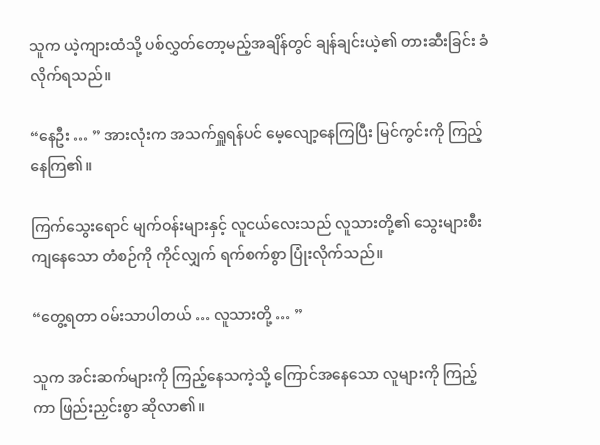သူက ယဲ့ကျားထံသို့ ပစ်လွှတ်တော့မည့်အချိန်တွင် ချန်ချင်းယဲ့၏ တားဆီးခြင်း ခံလိုက်ရသည်။

“နေဦး … ” အားလုံးက အသက်ရှူရန်ပင် မေ့လျော့နေကြပြီး မြင်ကွင်းကို ကြည့်နေကြ၏။

ကြက်သွေးရောင် မျက်ဝန်းများနှင့် လူငယ်လေးသည် လူသားတို့၏ သွေးများစီးကျနေသော တံစဉ်ကို ကိုင်လျှက် ရက်စက်စွာ ပြုံးလိုက်သည်။

“တွေ့ရတာ ဝမ်းသာပါတယ် … လူသားတို့ … ”

သူက အင်းဆက်များကို ကြည့်နေသကဲ့သို့ ကြောင်အနေသော လူများကို ကြည့်ကာ ဖြည်းညှင်းစွာ ဆိုလာ၏။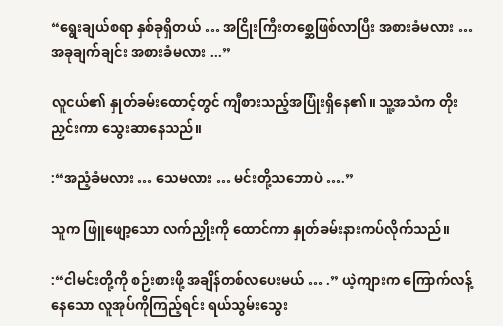“ရွေးချယ်စရာ နှစ်ခုရှိတယ် … အငြိုးကြီးတစ္ဆေဖြစ်လာပြီး အစားခံမလား … အခုချက်ချင်း အစားခံမလား ...”

လူငယ်၏ နှုတ်ခမ်းထောင့်တွင် ကျီစားသည့်အပြုံးရှိနေ၏။ သူ့အသံက တိုးညှင်းကာ သွေးဆာနေသည်။

:“အညံ့ခံမလား … သေမလား … မင်းတို့သဘောပဲ ….”

သူက ဖြူဖျော့သော လက်ညှိုးကို ထောင်ကာ နှုတ်ခမ်းနားကပ်လိုက်သည်။

:“ငါမင်းတို့ကို စဉ်းစားဖို့ အချိန်တစ်လပေးမယ် … .” ယဲ့ကျားက ကြောက်လန့်နေသော လူအုပ်ကိုကြည့်ရင်း ရယ်သွမ်းသွေး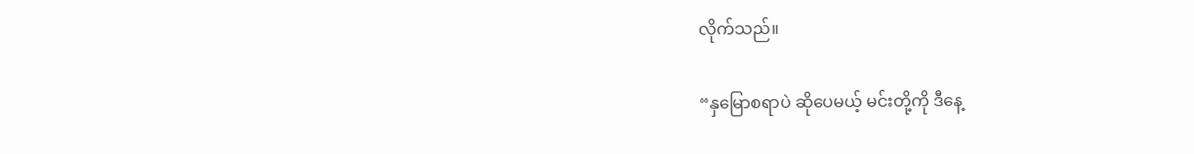လိုက်သည်။

“နှမြောစရာပဲ ဆိုပေမယ့် မင်းတို့ကို ဒီနေ့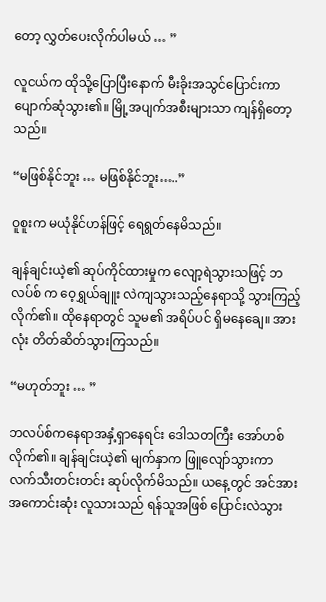တော့ လွှတ်ပေးလိုက်ပါမယ် … ”

လူငယ်က ထိုသို့ပြောပြီးနောက် မီးခိုးအသွင်ပြောင်းကာ ပျောက်ဆုံသွား၏။ မြို့အပျက်အစီးများသာ ကျန်ရှိတော့သည်။

“မဖြစ်နိုင်ဘူး … မဖြစ်နိုင်ဘူး…..”

ဝူစူးက မယုံနိုင်ဟန်ဖြင့် ရေရွတ်နေမိသည်။

ချန်ချင်းယဲ့၏ ဆုပ်ကိုင်ထားမှုက လျော့ရဲသွားသဖြင့် ဘလပ်စ် က ဝေ့ရွှယ်ချူး လဲကျသွားသည့်နေရာသို့ သွားကြည့်လိုက်၏။ ထိုနေရာတွင် သူမ၏ အရိပ်ပင် ရှိမနေချေ။ အားလုံး တိတ်ဆိတ်သွားကြသည်။

“မဟုတ်ဘူး … ”

ဘလပ်စ်ကနေရာအနှံ့ရှာနေရင်း ဒေါသတကြီး အော်ဟစ်လိုက်၏။ ချန်ချင်းယဲ့၏ မျက်နှာက ဖြူလျော်သွားကာ လက်သီးတင်းတင်း ဆုပ်လိုက်မိသည်။ ယနေ့တွင် အင်အားအကောင်းဆုံး လူသားသည် ရန်သူအဖြစ် ပြောင်းလဲသွား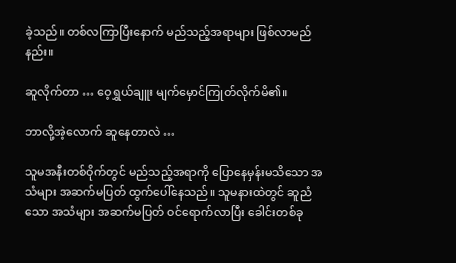ခဲ့သည်။ တစ်လကြာပြီးနောက် မည်သည့်အရာများ ဖြစ်လာမည်နည်း။

ဆူလိုက်တာ … ဝေ့ရွှယ်ချူး မျက်မှောင်ကြုတ်လိုက်မိ၏။

ဘာလို့အဲ့လောက် ဆူနေတာလဲ …

သူမအနီးတစ်ဝိုက်တွင် မည်သည့်အရာကို ပြောနေမှန်းမသိသော အသံများ အဆက်မပြတ် ထွက်ပေါ်နေသည်။ သူမနားထဲတွင် ဆူညံသော အသံများ အဆက်မပြတ် ဝင်ရောက်လာပြီး ခေါင်းတစ်ခု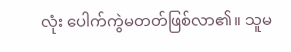လုံး ပေါက်ကွဲမတတ်ဖြစ်လာ၏။ သူမ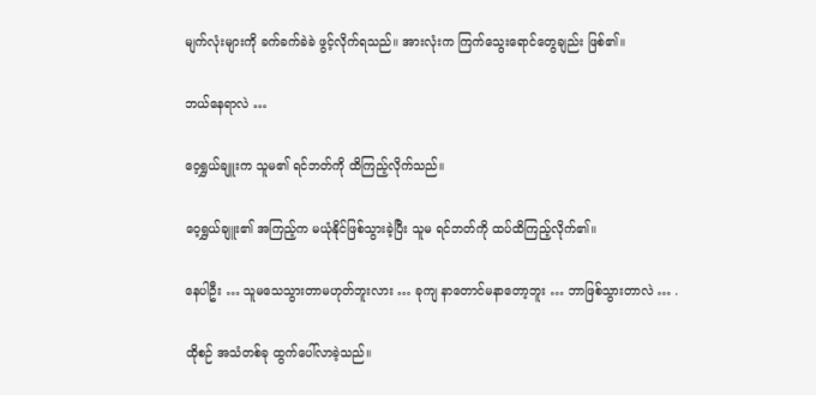မျက်လုံးများကို ခက်ခက်ခဲခဲ ဖွင့်လိုက်ရသည်။ အားလုံးက ကြက်သွေးရောင်တွေချည်း ဖြစ်၏။

ဘယ်နေရာလဲ …

ဝေ့ရွှယ်ချူးက သူမ၏ ရင်ဘတ်ကို ထိကြည့်လိုက်သည်။

ဝေ့ရွှယ်ချူး၏ အကြည့်က မယုံနိုင်ဖြစ်သွားခဲ့ပြီး သူမ ရင်ဘတ်ကို ထပ်ထိကြည့်လိုက်၏။

နေပါဦး … သူမသေသွားတာမဟုတ်ဘူးလား … ခုကျ နာတောင်မနာတော့ဘူး … ဘာဖြစ်သွားတာလဲ … .

ထိုစဉ် အသံတစ်ခု ထွက်ပေါ်လာခဲ့သည်။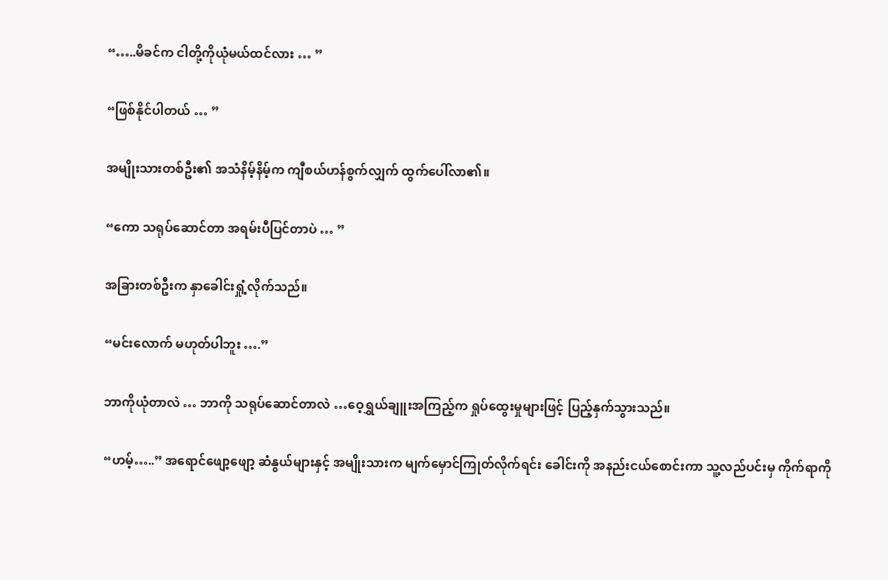“…..မိခင်က ငါတို့ကိုယုံမယ်ထင်လား … ”

“ဖြစ်နိုင်ပါတယ် … ”

အမျိုးသားတစ်ဦး၏ အသံနိမ့်နိမ့်က ကျီစယ်ဟန်စွက်လျှက် ထွက်ပေါ်လာ၏။

“ကော သရုပ်ဆောင်တာ အရမ်းပီပြင်တာပဲ … ”

အခြားတစ်ဦးက နှာခေါင်းရှုံ့လိုက်သည်။

“မင်းလောက် မဟုတ်ပါဘူး ….”

ဘာကိုယုံတာလဲ … ဘာကို သရုပ်ဆောင်တာလဲ …ဝေ့ရွှယ်ချူးအကြည့်က ရှုပ်ထွေးမှုများဖြင့် ပြည့်နှက်သွားသည်။

“ဟမ့်…..” အရောင်ဖျော့ဖျော့ ဆံနွယ်များနှင့် အမျိုးသားက မျက်မှောင်ကြုတ်လိုက်ရင်း ခေါင်းကို အနည်းငယ်စောင်းကာ သူ့လည်ပင်းမှ ကိုက်ရာကို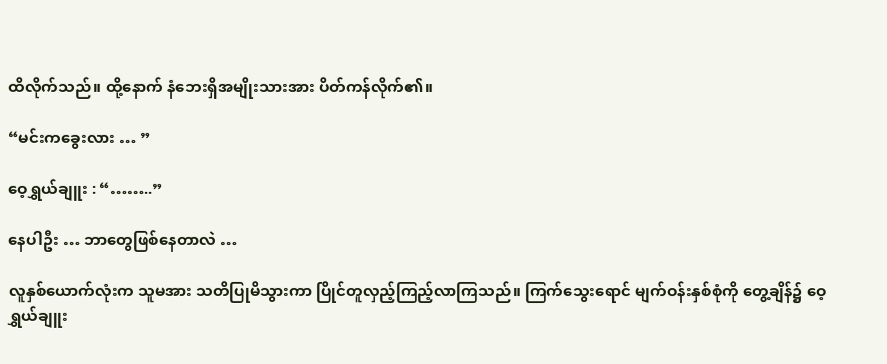ထိလိုက်သည်။ ထို့နောက် နံဘေးရှိအမျိုးသားအား ပိတ်ကန်လိုက်၏။

“မင်းကခွေးလား … ”

ဝေ့ရွှယ်ချူး : “……..”

နေပါဦး … ဘာတွေဖြစ်နေတာလဲ …

လူနှစ်ယောက်လုံးက သူမအား သတိပြုမိသွားကာ ပြိုင်တူလှည့်ကြည့်လာကြသည်။ ကြက်သွေးရောင် မျက်ဝန်းနှစ်စုံကို တွေ့ချိန်၌ ဝေ့ရွှယ်ချူး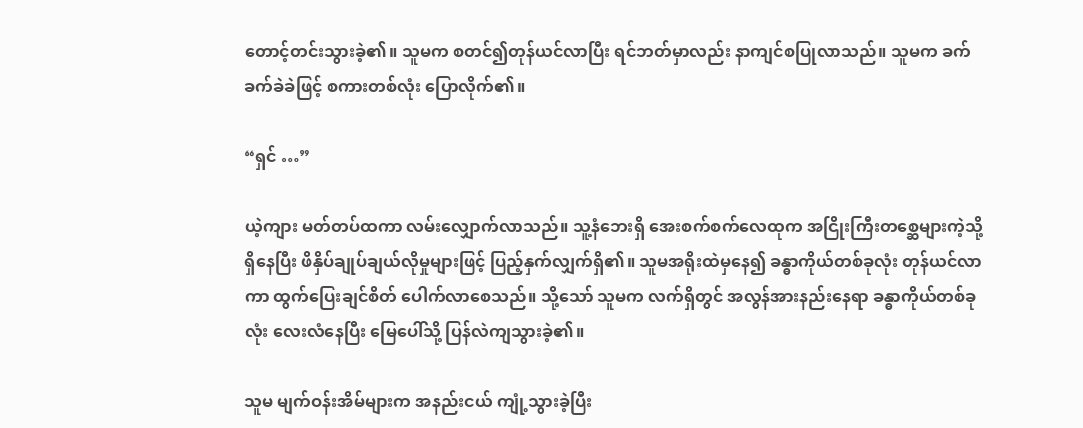တောင့်တင်းသွားခဲ့၏။ သူမက စတင်၍တုန်ယင်လာပြီး ရင်ဘတ်မှာလည်း နာကျင်စပြုလာသည်။ သူမက ခက်ခက်ခဲခဲဖြင့် စကားတစ်လုံး ပြောလိုက်၏။

“ရှင် …”

ယဲ့ကျား မတ်တပ်ထကာ လမ်းလျှောက်လာသည်။ သူ့နံဘေးရှိ အေးစက်စက်လေထုက အငြိုးကြီးတစ္ဆေများကဲ့သို့ ရှိနေပြီး ဖိနှိပ်ချုပ်ချယ်လိုမှုများဖြင့် ပြည့်နှက်လျှက်ရှိ၏။ သူမအရိုးထဲမှနေ၍ ခန္ဓာကိုယ်တစ်ခုလုံး တုန်ယင်လာကာ ထွက်ပြေးချင်စိတ် ပေါက်လာစေသည်။ သို့သော် သူမက လက်ရှိတွင် အလွန်အားနည်းနေရာ ခန္ဓာကိုယ်တစ်ခုလုံး လေးလံနေပြီး မြေပေါ်သို့ ပြန်လဲကျသွားခဲ့၏။

သူမ မျက်ဝန်းအိမ်များက အနည်းငယ် ကျုံ့သွားခဲ့ပြီး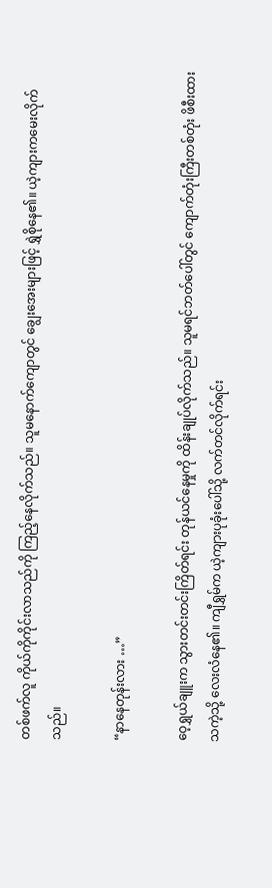တစ်ဖက်လူ ကိုယ်ကိုကိုင်းလာသည်ကို ကြည့်နေလိုက်သည်။ သူမနောက်ကျောတွင် ချွေးအေးများဖြင့် ရွှဲစိုနေ၏။ ယဲ့ကျားကမေးလိုက်သည်။

“နာနေတုန်းလား …”

ဝေ့ရွှယ်ချူးက သွားတင်းတင်းကြိတ်ရင်း တုန်ယင်နေမှုကို ထိန်းချုပ်လိုက်သည်။ သူမရင်ဘတ်ပေါ်တွင် ကျောက်တုံးကြီးတစ်တုံး ဖိစီးထားသကဲ့သို့ လေးလံနေ၏။ ကျီရွှမ်က ယဲ့ကျားပုခုံးပေါ်သို့ လက်တင်လိုက်ရင်း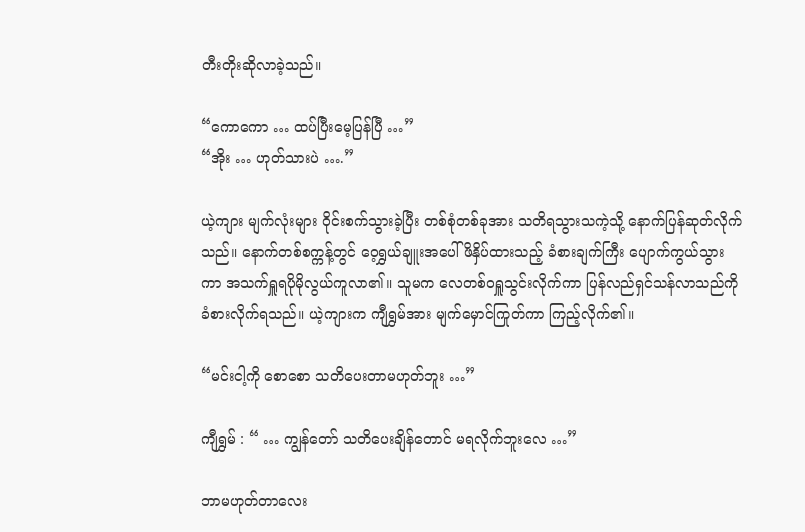တီးတိုးဆိုလာခဲ့သည်။

“ကောကော … ထပ်ပြီးမေ့ပြန်ပြီ …”
“အိုး … ဟုတ်သားပဲ ….”

ယဲ့ကျား မျက်လုံးများ ဝိုင်းစက်သွားခဲ့ပြီး တစ်စုံတစ်ခုအား သတိရသွားသကဲ့သို့ နောက်ပြန်ဆုတ်လိုက်သည်။ နောက်တစ်စက္ကန့်တွင် ဝေ့ရွှယ်ချူးအပေါ် ဖိနှိပ်ထားသည့် ခံစားချက်ကြီး ပျောက်ကွယ်သွားကာ အသက်ရှူရပိုမိုလွယ်ကူလာ၏။ သူမက လေတစ်ဝရှူသွင်းလိုက်ကာ ပြန်လည်ရှင်သန်လာသည်ကို ခံစားလိုက်ရသည်။ ယဲ့ကျားက ကျီရွှမ်အား မျက်မှောင်ကြုတ်ကာ ကြည့်လိုက်၏။

“မင်းငါ့ကို စောစော သတိပေးတာမဟုတ်ဘူး …”

ကျီရွှမ် : “ … ကျွန်တော် သတိပေးချိန်တောင် မရလိုက်ဘူးလေ …”

ဘာမဟုတ်တာလေး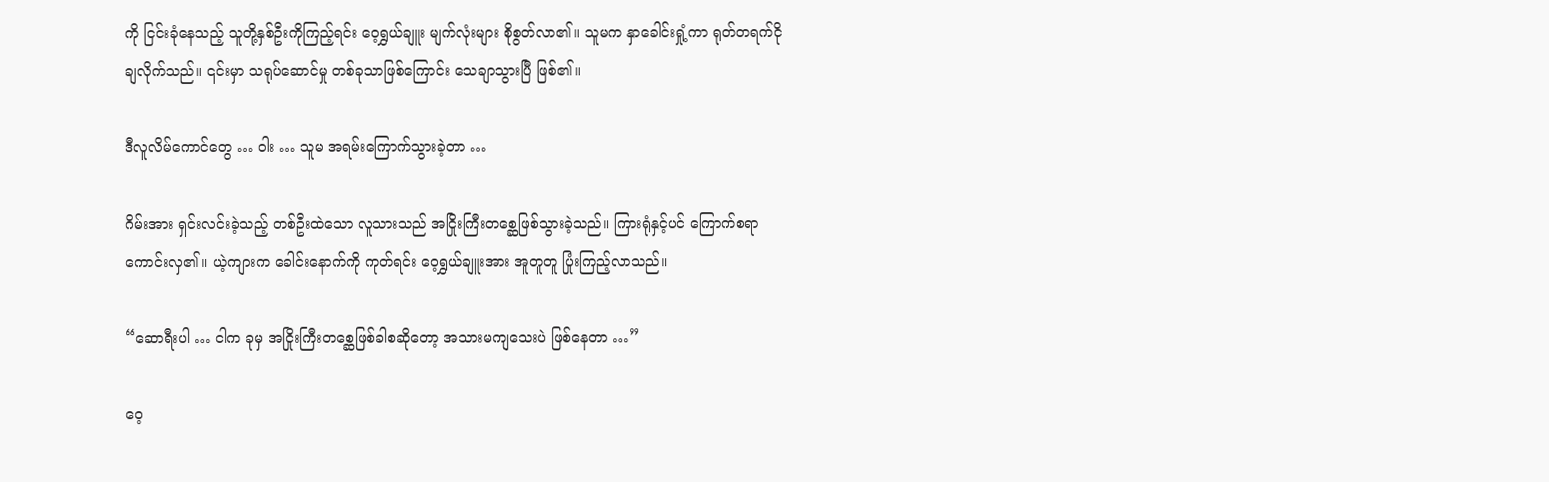ကို ငြင်းခုံနေသည့် သူတို့နှစ်ဦးကိုကြည့်ရင်း ဝေ့ရွှယ်ချူး မျက်လုံးများ စိုစွတ်လာ၏။ သူမက နှာခေါင်းရှုံ့ကာ ရုတ်တရက်ငိုချလိုက်သည်။ ၎င်းမှာ သရုပ်ဆောင်မှု တစ်ခုသာဖြစ်ကြောင်း သေချာသွားပြီ ဖြစ်၏။

ဒီလူလိမ်ကောင်တွေ … ဝါး … သူမ အရမ်းကြောက်သွားခဲ့တာ …

ဂိမ်းအား ရှင်းလင်းခဲ့သည့် တစ်ဦးထဲသော လူသားသည် အငြိုးကြီးတစ္ဆေဖြစ်သွားခဲ့သည်။ ကြားရုံနှင့်ပင် ကြောက်စရာ ကောင်းလှ၏။ ယဲ့ကျားက ခေါင်းနောက်ကို ကုတ်ရင်း ဝေ့ရွှယ်ချူးအား အူတူတူ ပြုံးကြည့်လာသည်။

“ဆောရီးပါ … ငါက ခုမှ အငြိုးကြီးတစ္ဆေဖြစ်ခါစဆိုတော့ အသားမကျသေးပဲ ဖြစ်နေတာ …”

ဝေ့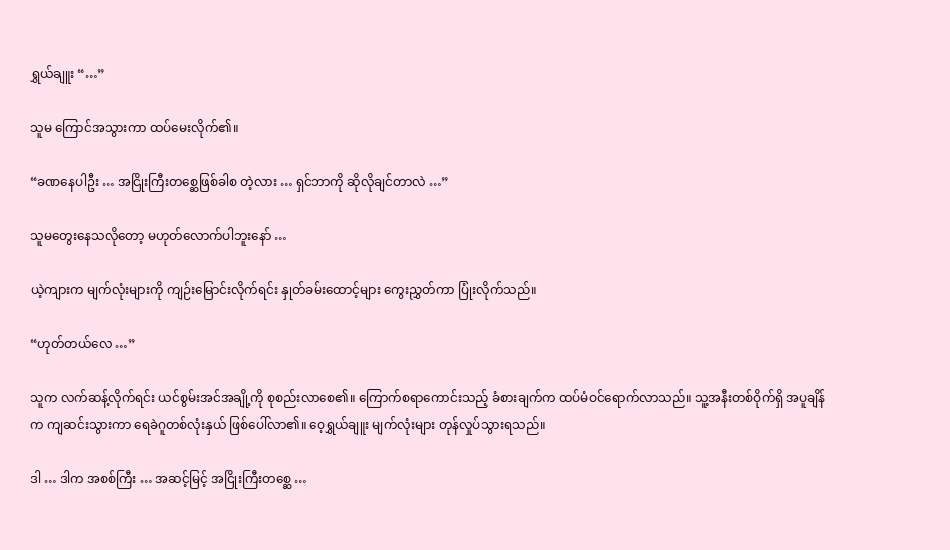ရွှယ်ချူး “…”

သူမ ကြောင်အသွားကာ ထပ်မေးလိုက်၏။

“ခဏနေပါဦး … အငြိုးကြီးတစ္ဆေဖြစ်ခါစ တဲ့လား … ရှင်ဘာကို ဆိုလိုချင်တာလဲ …”

သူမတွေးနေသလိုတော့ မဟုတ်လောက်ပါဘူးနော် …

ယဲ့ကျားက မျက်လုံးများကို ကျဉ်းမြောင်းလိုက်ရင်း နှုတ်ခမ်းထောင့်များ ကွေးညွှတ်ကာ ပြုံးလိုက်သည်။

“ဟုတ်တယ်လေ …”

သူက လက်ဆန့်လိုက်ရင်း ယင်စွမ်းအင်အချို့ကို စုစည်းလာစေ၏။ ကြောက်စရာကောင်းသည့် ခံစားချက်က ထပ်မံဝင်ရောက်လာသည်။ သူ့အနီးတစ်ဝိုက်ရှိ အပူချိန်က ကျဆင်းသွားကာ ရေခဲဂူတစ်လုံးနှယ် ဖြစ်ပေါ်လာ၏။ ဝေ့ရွှယ်ချူး မျက်လုံးများ တုန်လှုပ်သွားရသည်။

ဒါ … ဒါက အစစ်ကြီး … အဆင့်မြင့် အငြိုးကြီးတစ္ဆေ …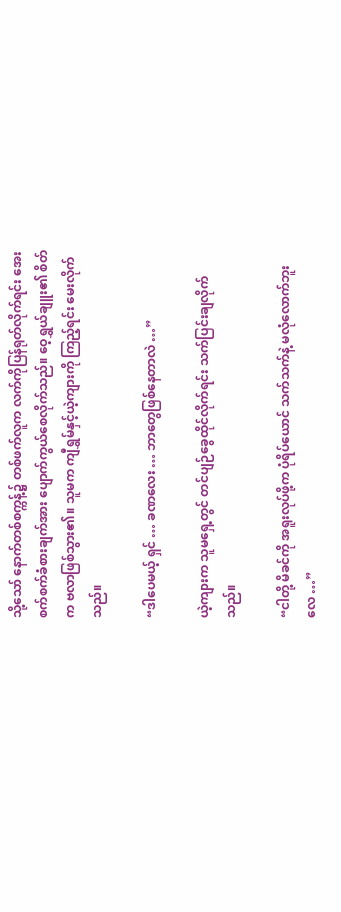သို့သော် နောက်တစ်စက္ကန့်၌ တစ်ဖက်လူက လက်ကိုပြန်ရုတ်လိုက်ရင်း အေးစက်စက်ခံစားချက်အား ပျောက်ကွယ်စေလိုက်သည်။ ဝေ့ရွှယ်ချူး၏ စိတ်က ဗလာဖြစ်သွား၏။ သူမက ကျီရွှမ်နှင့်ယဲ့ကျားကို ကြည့်ရင်း မေးလိုက်သည်။

“ဒါပေမယ့် ရှင် … ခဏလေး … ဘာတွေဖြစ်နေတာလဲ …”

ယဲ့ကျားက သူမရှေ့တွင် တင်ပျဉ်ခွေထိုင်လိုက်ရင်း သက်ပြင်းချလိုက်သည်။

“ငါတို့ မိခင်ကို အရူးလုပ်ဖို့က ပုံရိပ်ယောင် သက်သက်နဲ့ မလုံလောက်ဘူးလေ …”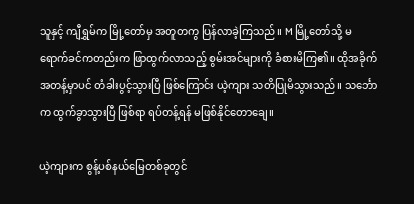သူနှင့် ကျီရွှမ်က မြို့တော်မှ အတူတကွ ပြန်လာခဲ့ကြသည်။ M မြို့တော်သို့ မရောက်ခင်ကတည်းက ဖြာထွက်လာသည့် စွမ်းအင်များကို ခံစားမိကြ၏။ ထိုအခိုက်အတန့်မှာပင် တံခါးပွင့်သွားပြီ ဖြစ်ကြောင်း ယဲ့ကျား သတိပြုမိသွားသည်။ သင်္ဘောက ထွက်ခွာသွားပြီ ဖြစ်ရာ ရပ်တန့်ရန် မဖြစ်နိုင်တောချေ။

ယဲ့ကျားက စွန့်ပစ်နယ်မြေတစ်ခုတွင်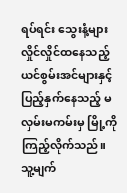ရပ်ရင်း သွေးနံ့များလှိုင်လှိုင်ထနေသည့် ယင်စွမ်းအင်များနှင့် ပြည့်နှက်နေသည့် မလှမ်းမကမ်းမှ မြို့ကို ကြည့်လိုက်သည်။ သူ့မျက်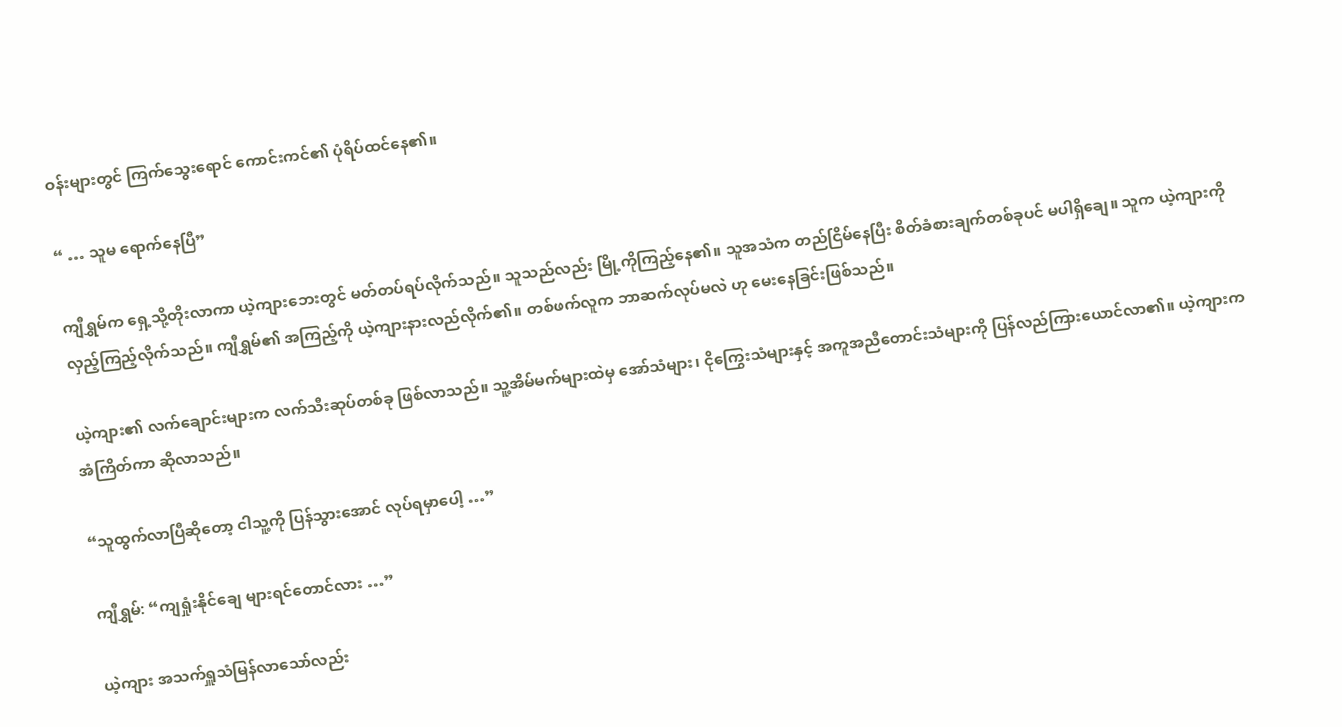ဝန်းများတွင် ကြက်သွေးရောင် ကောင်းကင်၏ ပုံရိပ်ထင်နေ၏။

“ … သူမ ရောက်နေပြီ”

ကျီရွှမ်က ရှေ့သို့တိုးလာကာ ယဲ့ကျားဘေးတွင် မတ်တပ်ရပ်လိုက်သည်။ သူသည်လည်း မြို့ကိုကြည့်နေ၏။ သူအသံက တည်ငြိမ်နေပြီး စိတ်ခံစားချက်တစ်ခုပင် မပါရှိချေ။ သူက ယဲ့ကျားကို လှည့်ကြည့်လိုက်သည်။ ကျီရွှမ်၏ အကြည့်ကို ယဲ့ကျားနားလည်လိုက်၏။ တစ်ဖက်လူက ဘာဆက်လုပ်မလဲ ဟု မေးနေခြင်းဖြစ်သည်။

ယဲ့ကျား၏ လက်ချောင်းများက လက်သီးဆုပ်တစ်ခု ဖြစ်လာသည်။ သူ့အိမ်မက်များထဲမှ အော်သံများ၊ ငိုကြွေးသံများနှင့် အကူအညီတောင်းသံများကို ပြန်လည်ကြားယောင်လာ၏။ ယဲ့ကျားက အံကြိတ်ကာ ဆိုလာသည်။

“သူထွက်လာပြီဆိုတော့ ငါသူ့ကို ပြန်သွားအောင် လုပ်ရမှာပေါ့ …”

ကျီရွှမ်: “ကျရှုံးနိုင်ချေ များရင်တောင်လား …”

ယဲ့ကျား အသက်ရှူသံမြန်လာသော်လည်း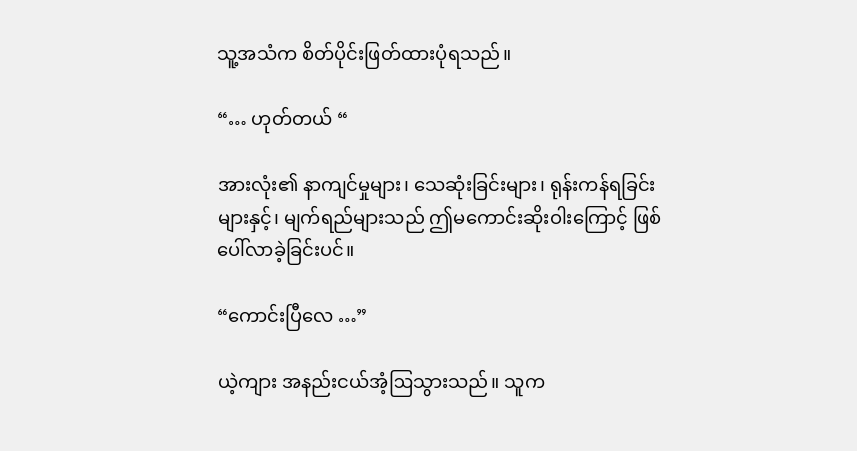သူ့အသံက စိတ်ပိုင်းဖြတ်ထားပုံရသည်။

“… ဟုတ်တယ် “

အားလုံး၏ နာကျင်မှုများ၊ သေဆုံးခြင်းများ၊ ရုန်းကန်ရခြင်းများနှင့်၊ မျက်ရည်များသည် ဤမကောင်းဆိုးဝါးကြောင့် ဖြစ်ပေါ်လာခဲ့ခြင်းပင်။

“ကောင်းပြီလေ …”

ယဲ့ကျား အနည်းငယ်အံ့ဩသွားသည်။ သူက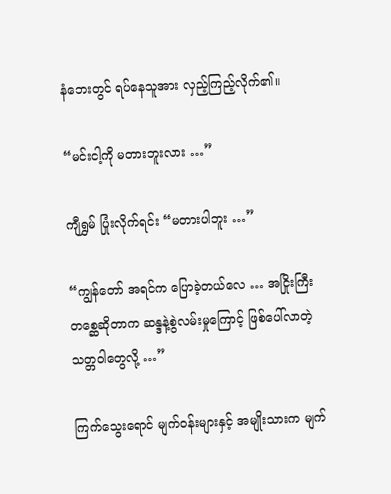နံဘေးတွင် ရပ်နေသူအား လှည့်ကြည့်လိုက်၏။

“မင်းငါ့ကို မတားဘူးလား …”

ကျီရွှမ် ပြုံးလိုက်ရင်း “မတားပါဘူး …”

“ကျွန်တော် အရင်က ပြောခဲ့တယ်လေ … အငြိုးကြီးတစ္ဆေဆိုတာက ဆန္ဒနဲ့စွဲလမ်းမှုကြောင့် ဖြစ်ပေါ်လာတဲ့ သတ္တဝါတွေလို့ …”

ကြက်သွေးရောင် မျက်ဝန်းများနှင့် အမျိုးသားက မျက်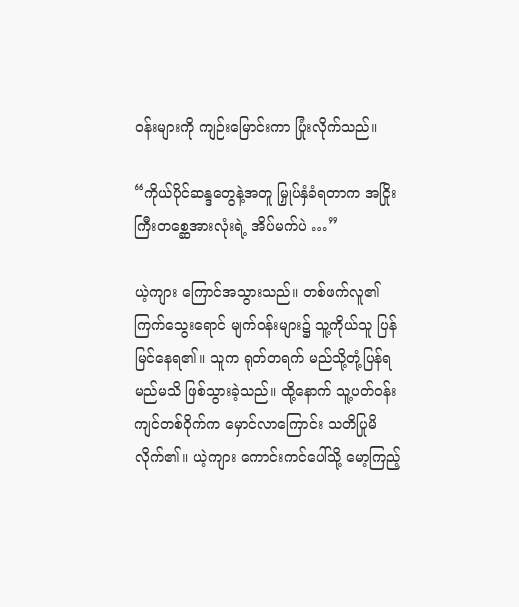ဝန်းများကို ကျဉ်းမြောင်းကာ ပြုံးလိုက်သည်။

“ကိုယ်ပိုင်ဆန္ဒတွေနဲ့အတူ မြှုပ်နှံခံရတာက အငြိုးကြီးတစ္ဆေအားလုံးရဲ့ အိပ်မက်ပဲ …”

ယဲ့ကျား ကြောင်အသွားသည်။ တစ်ဖက်လူ၏ ကြက်သွေးရောင် မျက်ဝန်းများ၌ သူ့ကိုယ်သူ ပြန်မြင်နေရ၏။ သူက ရုတ်တရက် မည်သို့တုံ့ပြန်ရမည်မသိ ဖြစ်သွားခဲ့သည်။ ထို့နောက် သူ့ပတ်ဝန်းကျင်တစ်ဝိုက်က မှောင်လာကြောင်း သတိပြုမိလိုက်၏။ ယဲ့ကျား ကောင်းကင်ပေါ်သို့ မော့ကြည့်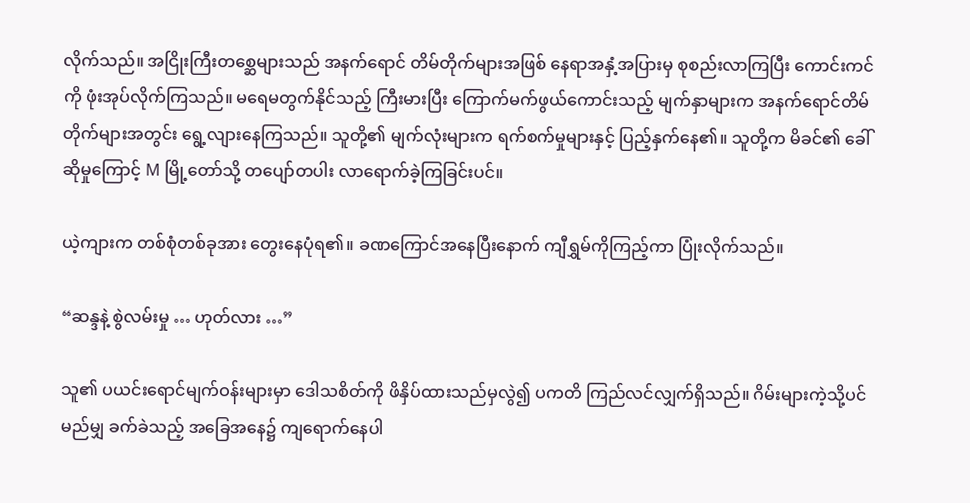လိုက်သည်။ အငြိုးကြီးတစ္ဆေများသည် အနက်ရောင် တိမ်တိုက်များအဖြစ် နေရာအနှံ့အပြားမှ စုစည်းလာကြပြီး ကောင်းကင်ကို ဖုံးအုပ်လိုက်ကြသည်။ မရေမတွက်နိုင်သည့် ကြီးမားပြီး ကြောက်မက်ဖွယ်ကောင်းသည့် မျက်နှာများက အနက်ရောင်တိမ်တိုက်များအတွင်း ရွေ့လျားနေကြသည်။ သူတို့၏ မျက်လုံးများက ရက်စက်မှုများနှင့် ပြည့်နှက်နေ၏။ သူတို့က မိခင်၏ ခေါ်ဆိုမှုကြောင့် M မြို့တော်သို့ တပျော်တပါး လာရောက်ခဲ့ကြခြင်းပင်။

ယဲ့ကျားက တစ်စုံတစ်ခုအား တွေးနေပုံရ၏။ ခဏကြောင်အနေပြီးနောက် ကျီရွှမ်ကိုကြည့်ကာ ပြုံးလိုက်သည်။

“ဆန္ဒနဲ့ စွဲလမ်းမှု … ဟုတ်လား …”

သူ၏ ပယင်းရောင်မျက်ဝန်းများမှာ ဒေါသစိတ်ကို ဖိနှိပ်ထားသည်မှလွဲ၍ ပကတိ ကြည်လင်လျှက်ရှိသည်။ ဂိမ်းများကဲ့သို့ပင် မည်မျှ ခက်ခဲသည့် အခြေအနေ၌ ကျရောက်နေပါ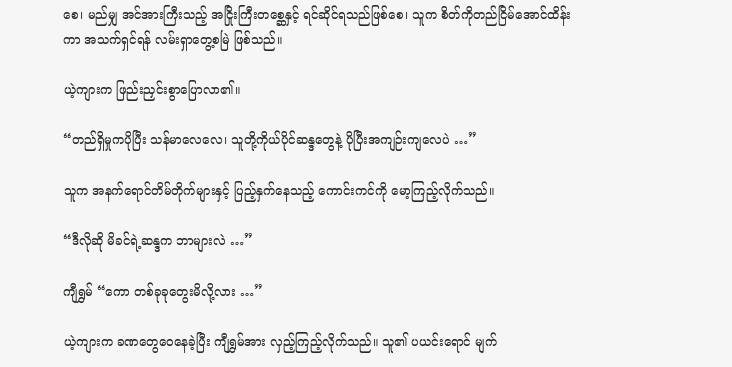စေ၊ မည်မျှ အင်အားကြီးသည့် အငြိုးကြီးတစ္ဆေနှင့် ရင်ဆိုင်ရသည်ဖြစ်စေ၊ သူက စိတ်ကိုတည်ငြိမ်အောင်ထိန်းကာ အသက်ရှင်ရန် လမ်းရှာတွေ့စမြဲ ဖြစ်သည်။

ယဲ့ကျားက ဖြည်းညှင်းစွာပြောလာ၏။

“တည်ရှိမှုကပိုပြီး သန်မာလေလေ၊ သူတို့ကိုယ်ပိုင်ဆန္ဒတွေနဲ့ ပိုပြီးအကျဉ်းကျလေပဲ …”

သူက အနက်ရောင်တိမ်တိုက်များနှင့် ပြည့်နှက်နေသည့် ကောင်းကင်ကို မော့ကြည့်လိုက်သည်။

“ဒီလိုဆို မိခင်ရဲ့ဆန္ဒက ဘာများလဲ …”

ကျီရွှမ် “ကော တစ်ခုခုတွေးမိလို့လား …”

ယဲ့ကျားက ခဏတွေဝေနေခဲ့ပြီး ကျီရွှမ်အား လှည့်ကြည့်လိုက်သည်။ သူ၏ ပယင်းရောင် မျက်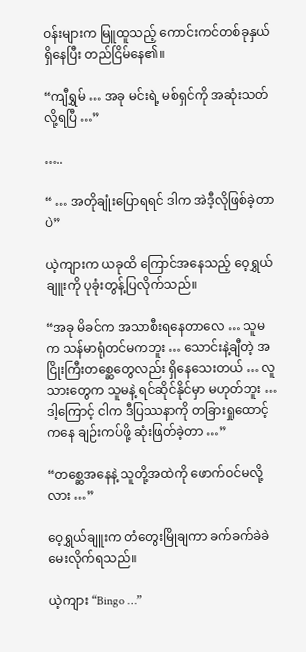ဝန်းများက မြူထူသည့် ကောင်းကင်တစ်ခုနှယ် ရှိနေပြီး တည်ငြိမ်နေ၏။

“ကျီရွှမ် … အခု မင်းရဲ့ မစ်ရှင်ကို အဆုံးသတ်လို့ရပြီ …”

…..

“ … အတိုချုံးပြောရရင် ဒါက အဲဒီ့လိုဖြစ်ခဲ့တာပဲ”

ယဲ့ကျားက ယခုထိ ကြောင်အနေသည့် ဝေ့ရွှယ်ချူးကို ပုခုံးတွန့်ပြလိုက်သည်။

“အခု မိခင်က အသာစီးရနေတာလေ … သူမက သန်မာရုံတင်မကဘူး … သောင်းနဲ့ချီတဲ့ အငြိုးကြီးတစ္ဆေတွေလည်း ရှိနေသေးတယ် … လူသားတွေက သူမနဲ့ ရင်ဆိုင်နိုင်မှာ မဟုတ်ဘူး … ဒါ့ကြောင့် ငါက ဒီပြဿနာကို တခြားရှုထောင့်ကနေ ချဉ်းကပ်ဖို့ ဆုံးဖြတ်ခဲ့တာ …”

“တစ္ဆေအနေနဲ့ သူတို့အထဲကို ဖောက်ဝင်မလို့လား …”

ဝေ့ရွှယ်ချူးက တံတွေးမြိုချကာ ခက်ခက်ခဲခဲ မေးလိုက်ရသည်။

ယဲ့ကျား “Bingo …”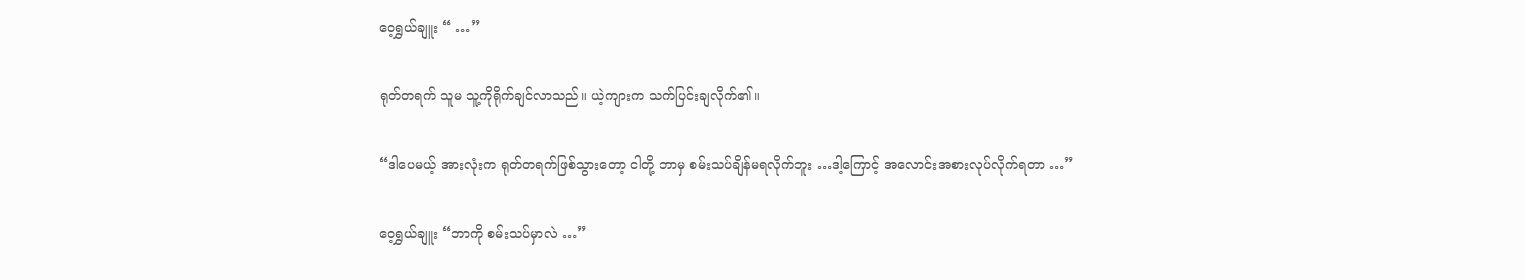ဝေ့ရွှယ်ချူး “ …”

ရုတ်တရက် သူမ သူ့ကိုရိုက်ချင်လာသည်။ ယဲ့ကျားက သက်ပြင်းချလိုက်၏။

“ဒါပေမယ့် အားလုံးက ရုတ်တရက်ဖြစ်သွားတော့ ငါတို့ ဘာမှ စမ်းသပ်ချိန်မရလိုက်ဘူး …ဒါ့ကြောင့် အလောင်းအစားလုပ်လိုက်ရတာ …”

ဝေ့ရွှယ်ချူး “ဘာကို စမ်းသပ်မှာလဲ …”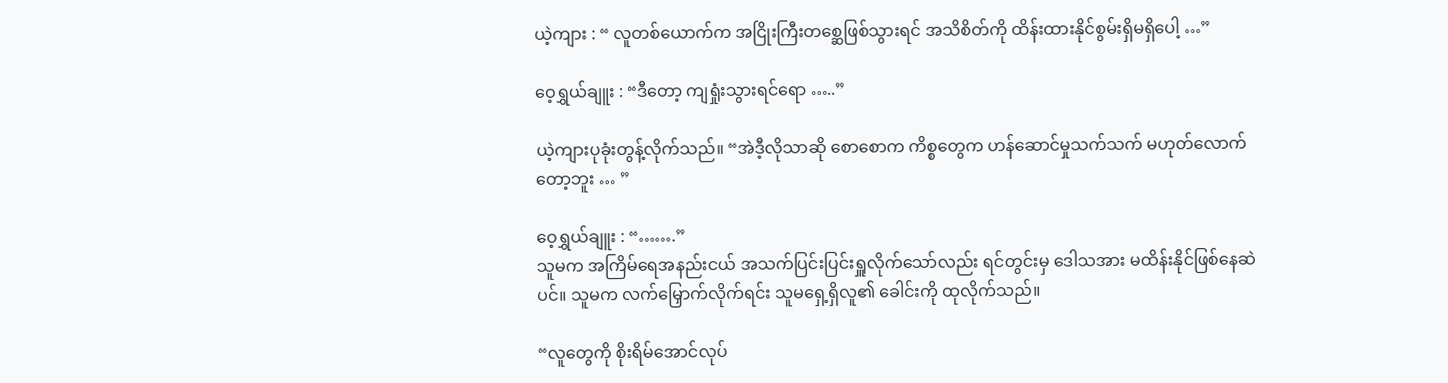ယဲ့ကျား : “ လူတစ်ယောက်က အငြိုးကြီးတစ္ဆေဖြစ်သွားရင် အသိစိတ်ကို ထိန်းထားနိုင်စွမ်းရှိမရှိပေါ့ …”

ဝေ့ရွှယ်ချူး : “ဒီတော့ ကျရှုံးသွားရင်ရော …..”

ယဲ့ကျားပုခုံးတွန့်လိုက်သည်။ “အဲဒီ့လိုသာဆို စောစောက ကိစ္စတွေက ဟန်ဆောင်မှုသက်သက် မဟုတ်လောက်တော့ဘူး … ”

ဝေ့ရွှယ်ချူး : “…….”
သူမက အကြိမ်ရေအနည်းငယ် အသက်ပြင်းပြင်းရှူလိုက်သော်လည်း ရင်တွင်းမှ ဒေါသအား မထိန်းနိုင်ဖြစ်နေဆဲပင်။ သူမက လက်မြှောက်လိုက်ရင်း သူမရှေ့ရှိလူ၏ ခေါင်းကို ထုလိုက်သည်။

“လူတွေကို စိုးရိမ်အောင်လုပ်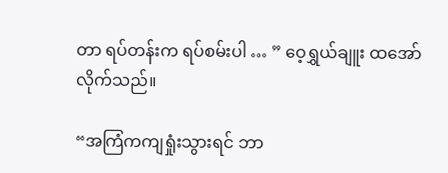တာ ရပ်တန်းက ရပ်စမ်းပါ … ” ဝေ့ရွှယ်ချူး ထအော်လိုက်သည်။

“အကြံကကျရှုံးသွားရင် ဘာ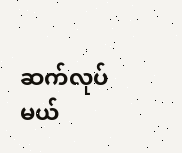ဆက်လုပ်မယ်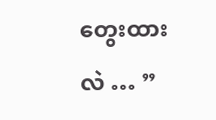တွေးထားလဲ … ”